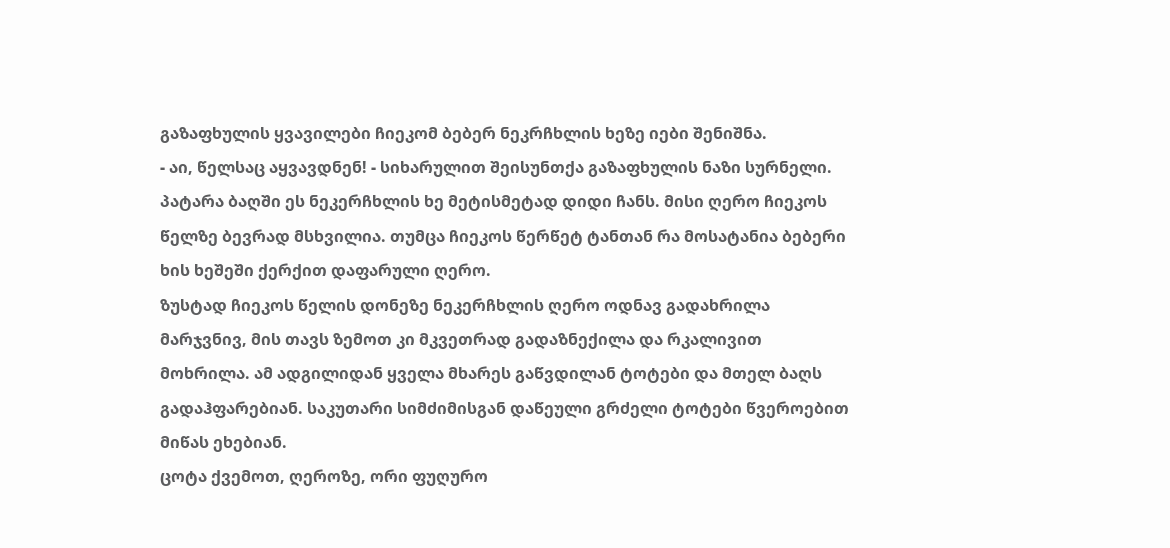გაზაფხულის ყვავილები ჩიეკომ ბებერ ნეკრჩხლის ხეზე იები შენიშნა.
- აი, წელსაც აყვავდნენ! - სიხარულით შეისუნთქა გაზაფხულის ნაზი სურნელი.
პატარა ბაღში ეს ნეკერჩხლის ხე მეტისმეტად დიდი ჩანს. მისი ღერო ჩიეკოს წელზე ბევრად მსხვილია. თუმცა ჩიეკოს წერწეტ ტანთან რა მოსატანია ბებერი ხის ხეშეში ქერქით დაფარული ღერო.
ზუსტად ჩიეკოს წელის დონეზე ნეკერჩხლის ღერო ოდნავ გადახრილა მარჯვნივ, მის თავს ზემოთ კი მკვეთრად გადაზნექილა და რკალივით მოხრილა. ამ ადგილიდან ყველა მხარეს გაწვდილან ტოტები და მთელ ბაღს გადაჰფარებიან. საკუთარი სიმძიმისგან დაწეული გრძელი ტოტები წვეროებით მიწას ეხებიან.
ცოტა ქვემოთ, ღეროზე, ორი ფუღურო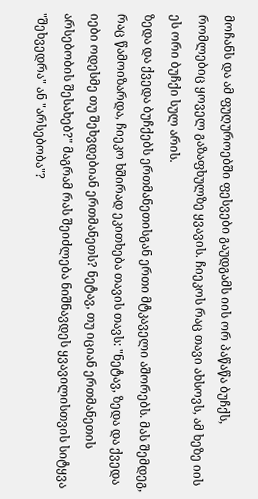მოჩანს და ამ ფუღუროებში ფესვები გაუდგამს იის ორ პაწაწა ბუჩქს, რომლებიც ყოველ გაზაფხულზე ყვავის. ჩიეკოს რაც თავი ახსოვს, ამ ხეზე იის ეს ორი ბუჩქი სულ არის.
ზედა და ქვედა ბუჩქებს ერთმანეთისგან ერთი მტკაველი აშორებს. მას შემდეგ, რაც წამოიზარდა, ჩიეკო ხშირად ეკითხება თავის თავს: "ნეტავ, ზედა და ქვედა იები ოდესმე თუ შეხვდებიან ერთმანეთს? ნეტავ, თუ იციან ერთმანეთის არსებობის შესახებ?" მაგრამ რას შეიძლება ნიშნავდეს ყვავილისთვის სიტყვა "შეხვედრა" ან "არსებობა"?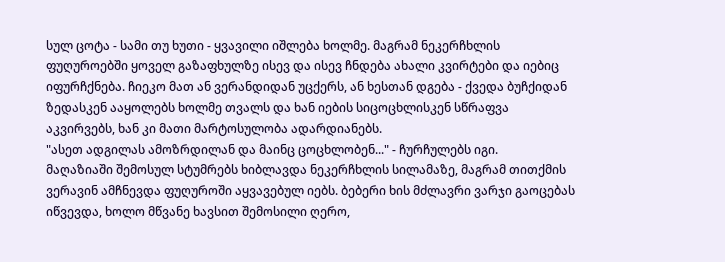სულ ცოტა - სამი თუ ხუთი - ყვავილი იშლება ხოლმე. მაგრამ ნეკერჩხლის ფუღუროებში ყოველ გაზაფხულზე ისევ და ისევ ჩნდება ახალი კვირტები და იებიც იფურჩქნება. ჩიეკო მათ ან ვერანდიდან უცქერს, ან ხესთან დგება - ქვედა ბუჩქიდან ზედასკენ ააყოლებს ხოლმე თვალს და ხან იების სიცოცხლისკენ სწრაფვა აკვირვებს, ხან კი მათი მარტოსულობა ადარდიანებს.
"ასეთ ადგილას ამოზრდილან და მაინც ცოცხლობენ..." - ჩურჩულებს იგი.
მაღაზიაში შემოსულ სტუმრებს ხიბლავდა ნეკერჩხლის სილამაზე, მაგრამ თითქმის ვერავინ ამჩნევდა ფუღუროში აყვავებულ იებს. ბებერი ხის მძლავრი ვარჯი გაოცებას იწვევდა, ხოლო მწვანე ხავსით შემოსილი ღერო,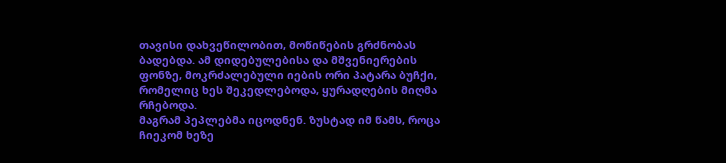თავისი დახვეწილობით, მოწიწების გრძნობას ბადებდა. ამ დიდებულებისა და მშვენიერების ფონზე, მოკრძალებული იების ორი პატარა ბუჩქი, რომელიც ხეს შეკედლებოდა, ყურადღების მიღმა რჩებოდა.
მაგრამ პეპლებმა იცოდნენ. ზუსტად იმ წამს, როცა ჩიეკომ ხეზე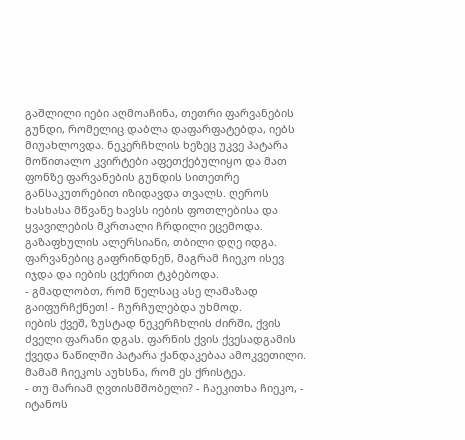გაშლილი იები აღმოაჩინა, თეთრი ფარვანების გუნდი, რომელიც დაბლა დაფარფატებდა, იებს მიუახლოვდა. ნეკერჩხლის ხეზეც უკვე პატარა მოწითალო კვირტები აფეთქებულიყო და მათ ფონზე ფარვანების გუნდის სითეთრე განსაკუთრებით იზიდავდა თვალს. ღეროს ხასხასა მწვანე ხავსს იების ფოთლებისა და ყვავილების მკრთალი ჩრდილი ეცემოდა.
გაზაფხულის ალერსიანი, თბილი დღე იდგა.
ფარვანებიც გაფრინდნენ, მაგრამ ჩიეკო ისევ იჯდა და იების ცქერით ტკბებოდა.
- გმადლობთ, რომ წელსაც ასე ლამაზად გაიფურჩქნეთ! - ჩურჩულებდა უხმოდ.
იების ქვეშ, ზუსტად ნეკერჩხლის ძირში, ქვის ძველი ფარანი დგას. ფარნის ქვის ქვესადგამის ქვედა ნაწილში პატარა ქანდაკებაა ამოკვეთილი. მამამ ჩიეკოს აუხსნა, რომ ეს ქრისტეა.
- თუ მარიამ ღვთისმშობელი? - ჩაეკითხა ჩიეკო, - იტანოს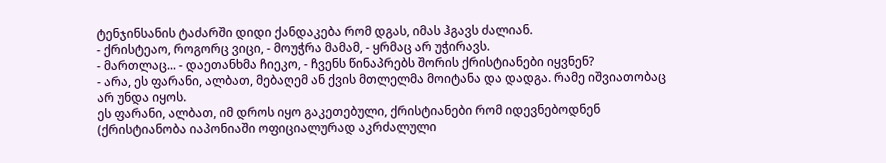ტენჯინსანის ტაძარში დიდი ქანდაკება რომ დგას, იმას ჰგავს ძალიან.
- ქრისტეაო, როგორც ვიცი, - მოუჭრა მამამ, - ყრმაც არ უჭირავს.
- მართლაც... - დაეთანხმა ჩიეკო, - ჩვენს წინაპრებს შორის ქრისტიანები იყვნენ?
- არა, ეს ფარანი, ალბათ, მებაღემ ან ქვის მთლელმა მოიტანა და დადგა. რამე იშვიათობაც არ უნდა იყოს.
ეს ფარანი, ალბათ, იმ დროს იყო გაკეთებული, ქრისტიანები რომ იდევნებოდნენ (ქრისტიანობა იაპონიაში ოფიციალურად აკრძალული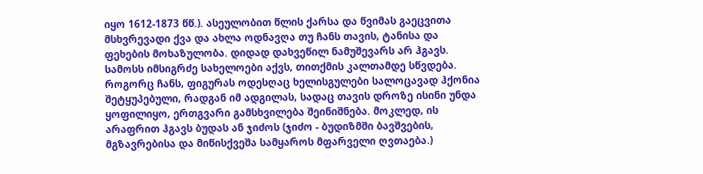იყო 1612-1873 წწ.). ასეულობით წლის ქარსა და წვიმას გაეცვითა მსხვრევადი ქვა და ახლა ოდნავღა თუ ჩანს თავის, ტანისა და ფეხების მოხაზულობა. დიდად დახვეწილ ნამუშევარს არ ჰგავს. სამოსს იმსიგრძე სახელოები აქვს, თითქმის კალთამდე სწვდება. როგორც ჩანს, ფიგურას ოდესღაც ხელისგულები სალოცავად ჰქონია შეტყუპებული, რადგან იმ ადგილას, სადაც თავის დროზე ისინი უნდა ყოფილიყო, ერთგვარი გამსხვილება შეინიშნება. მოკლედ, ის არაფრით ჰგავს ბუდას ან ჯიძოს (ჯიძო - ბუდიზმში ბავშვების, მგზავრებისა და მიწისქვეშა სამყაროს მფარველი ღვთაება.)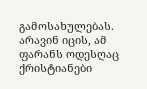გამოსახულებას.
არავინ იცის, ამ ფარანს ოდესღაც ქრისტიანები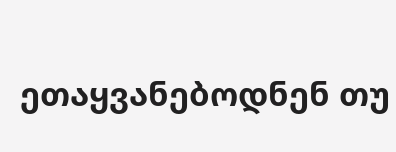ეთაყვანებოდნენ თუ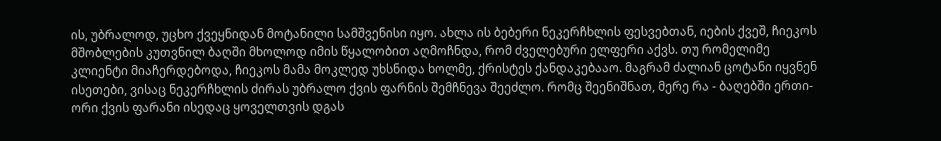ის, უბრალოდ, უცხო ქვეყნიდან მოტანილი სამშვენისი იყო. ახლა ის ბებერი ნეკერჩხლის ფესვებთან, იების ქვეშ, ჩიეკოს მშობლების კუთვნილ ბაღში მხოლოდ იმის წყალობით აღმოჩნდა, რომ ძველებური ელფერი აქვს. თუ რომელიმე კლიენტი მიაჩერდებოდა, ჩიეკოს მამა მოკლედ უხსნიდა ხოლმე, ქრისტეს ქანდაკებააო. მაგრამ ძალიან ცოტანი იყვნენ ისეთები, ვისაც ნეკერჩხლის ძირას უბრალო ქვის ფარნის შემჩნევა შეეძლო. რომც შეენიშნათ, მერე რა - ბაღებში ერთი-ორი ქვის ფარანი ისედაც ყოველთვის დგას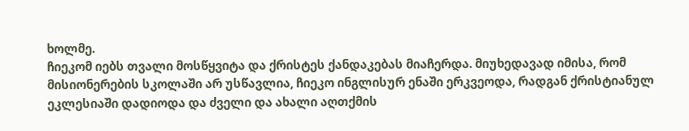ხოლმე.
ჩიეკომ იებს თვალი მოსწყვიტა და ქრისტეს ქანდაკებას მიაჩერდა. მიუხედავად იმისა, რომ მისიონერების სკოლაში არ უსწავლია, ჩიეკო ინგლისურ ენაში ერკვეოდა, რადგან ქრისტიანულ ეკლესიაში დადიოდა და ძველი და ახალი აღთქმის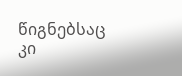წიგნებსაც კი